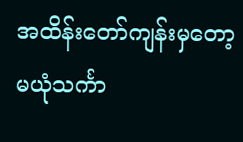အထိန်းတော်ကျန်းမှတော့ မယုံသင်္ကာ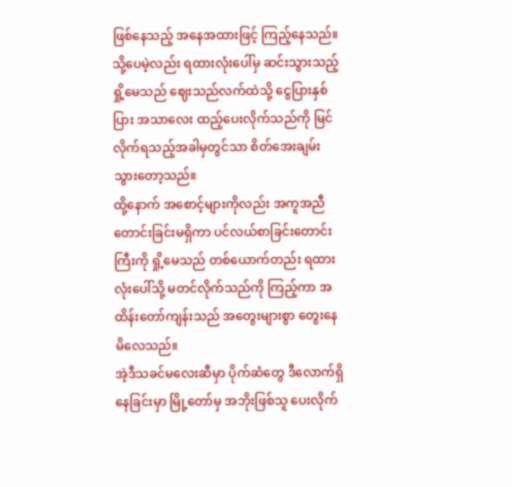ဖြစ်နေသည့် အနေအထားဖြင့် ကြည့်နေသည်။
သို့ပေမဲ့လည်း ရထားလုံးပေါ်မှ ဆင်းသွားသည့် ရှို့မေသည် ဈေးသည်လက်ထဲသို့ ငွေပြားနှစ်ပြား အသာလေး ထည့်ပေးလိုက်သည်ကို မြင်လိုက်ရသည့်အခါမှတွင်သာ စိတ်အေးချမ်းသွားတော့သည်။
ထို့နောက် အစောင့်များကိုလည်း အကူအညီတောင်းခြင်းမရှိကာ ပင်လယ်စာခြင်းတောင်းကြီးကို ရှို့မေသည် တစ်ယောက်တည်း ရထားလုံးပေါ်သို့ မတင်လိုက်သည်ကို ကြည့်ကာ အထိန်းတော်ကျန်းသည် အတွေးများစွာ တွေးနေမိလေသည်။
အဲ့ဒီသခင်မလေးဆီမှာ ပိုက်ဆံတွေ ဒီလောက်ရှိနေခြင်းမှာ မြို့တော်မှ အဘိုးဖြစ်သူ ပေးလိုက်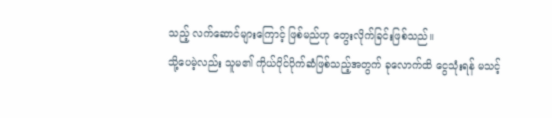သည့် လက်ဆောင်များကြောင့် ဖြစ်မည်ဟု တွေးလိုက်ခြင်းဖြစ်သည်။
သို့ပေမဲ့လည်း သူမ၏ ကိုယ်ပိုင်ပိုက်ဆံဖြစ်သည့်အတွက် ခုလောက်ထိ ငွေသုံးရန် မသင့်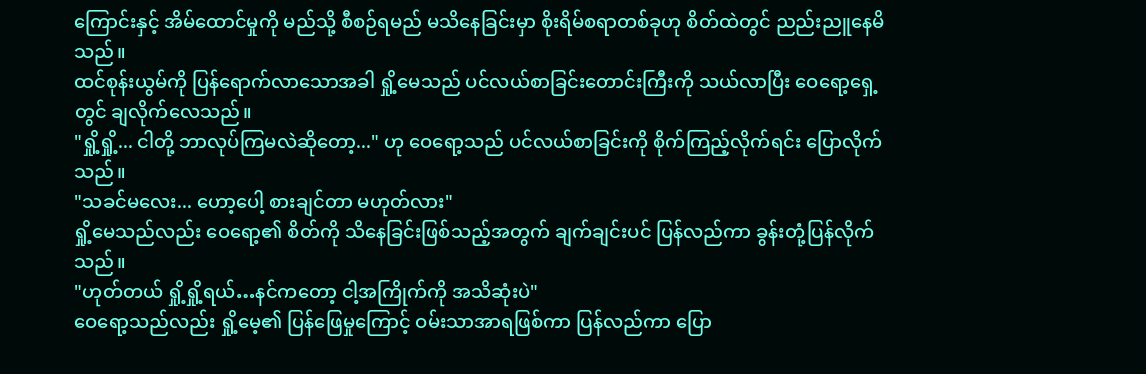ကြောင်းနှင့် အိမ်ထောင်မှုကို မည်သို့ စီစဉ်ရမည် မသိနေခြင်းမှာ စိုးရိမ်စရာတစ်ခုဟု စိတ်ထဲတွင် ညည်းညူနေမိသည်။
ထင်စုန်းယွမ်ကို ပြန်ရောက်လာသောအခါ ရှို့မေသည် ပင်လယ်စာခြင်းတောင်းကြီးကို သယ်လာပြီး ဝေရော့ရှေ့တွင် ချလိုက်လေသည်။
"ရှို့ရှို့... ငါတို့ ဘာလုပ်ကြမလဲဆိုတော့..." ဟု ဝေရော့သည် ပင်လယ်စာခြင်းကို စိုက်ကြည့်လိုက်ရင်း ပြောလိုက်သည်။
"သခင်မလေး... ဟော့ပေါ့ စားချင်တာ မဟုတ်လား"
ရှို့မေသည်လည်း ဝေရော့၏ စိတ်ကို သိနေခြင်းဖြစ်သည့်အတွက် ချက်ချင်းပင် ပြန်လည်ကာ ခွန်းတုံ့ပြန်လိုက်သည်။
"ဟုတ်တယ် ရှို့ရှို့ရယ်…နင်ကတော့ ငါ့အကြိုက်ကို အသိဆုံးပဲ"
ဝေရော့သည်လည်း ရှို့မေ့၏ ပြန်ဖြေမှုကြောင့် ဝမ်းသာအာရဖြစ်ကာ ပြန်လည်ကာ ပြော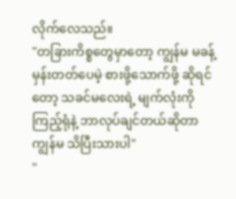လိုက်လေသည်။
"တခြားကိစ္စတွေမှာတော့ ကျွန်မ မခန့်မှန်းတတ်ပေမဲ့ စားဖို့သောက်ဖို့ ဆိုရင်တော့ သခင်မလေးရဲ့ မျက်လုံးကို ကြည့်ရုံနဲ့ ဘာလုပ်ချင်တယ်ဆိုတာ ကျွန်မ သိပြီးသားပါ"
"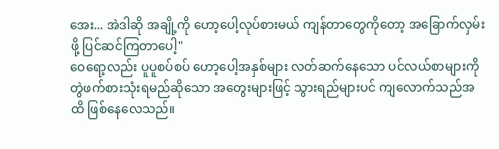အေး... အဲဒါဆို အချို့ကို ဟော့ပေါ့လုပ်စားမယ် ကျန်တာတွေကိုတော့ အခြောက်လှမ်းဖို့ ပြင်ဆင်ကြတာပေါ့"
ဝေရော့လည်း ပူပူစပ်စပ် ဟော့ပေါ့အနှစ်များ လတ်ဆက်နေသော ပင်လယ်စာများကို တွဲဖက်စားသုံးရမည်ဆိုသော အတွေးများဖြင့် သွားရည်များပင် ကျလောက်သည်အထိ ဖြစ်နေလေသည်။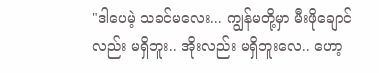"ဒါပေမဲ့ သခင်မလေး... ကျွန်မတို့မှာ မီးဖိုချောင်လည်း မရှိဘူး.. အိုးလည်း မရှိဘူးလေ.. ဟော့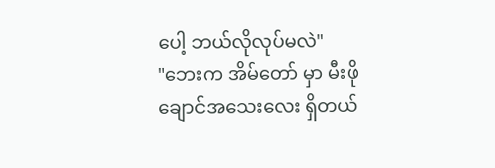ပေါ့ ဘယ်လိုလုပ်မလဲ"
"ဘေးက အိမ်တော် မှာ မီးဖိုချောင်အသေးလေး ရှိတယ်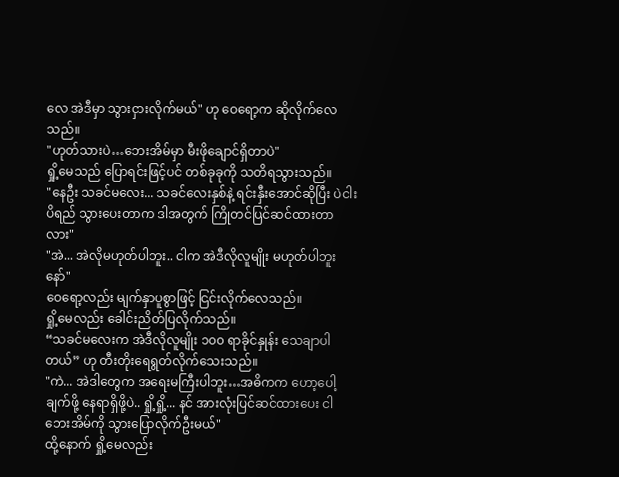လေ အဲဒီမှာ သွားငှားလိုက်မယ်" ဟု ဝေရော့က ဆိုလိုက်လေသည်။
"ဟုတ်သားပဲ…ဘေးအိမ်မှာ မီးဖိုချောင်ရှိတာပဲ"
ရှို့မေသည် ပြောရင်းဖြင့်ပင် တစ်ခုခုကို သတိရသွားသည်။
"နေဦး သခင်မလေး... သခင်လေးနှစ်နဲ့ ရင်းနှီးအောင်ဆိုပြီး ပဲငါးပိရည် သွားပေးတာက ဒါအတွက် ကြိုတင်ပြင်ဆင်ထားတာလား"
"အဲ... အဲလိုမဟုတ်ပါဘူး.. ငါက အဲဒီလိုလူမျိုး မဟုတ်ပါဘူးနော်"
ဝေရော့လည်း မျက်နှာပူစွာဖြင့် ငြင်းလိုက်လေသည်။
ရှို့မေလည်း ခေါင်းညိတ်ပြလိုက်သည်။
“သခင်မလေးက အဲဒီလိုလူမျိုး ၁၀၀ ရာခိုင်နှုန်း သေချာပါတယ်” ဟု တီးတိုးရေရွတ်လိုက်သေးသည်။
"ကဲ... အဲဒါတွေက အရေးမကြီးပါဘူး…အဓိကက ဟော့ပေါ့ချက်ဖို့ နေရာရှိဖို့ပဲ.. ရှို့ရှို့... နင် အားလုံးပြင်ဆင်ထားပေး ငါ ဘေးအိမ်ကို သွားပြောလိုက်ဦးမယ်"
ထို့နောက် ရှို့မေလည်း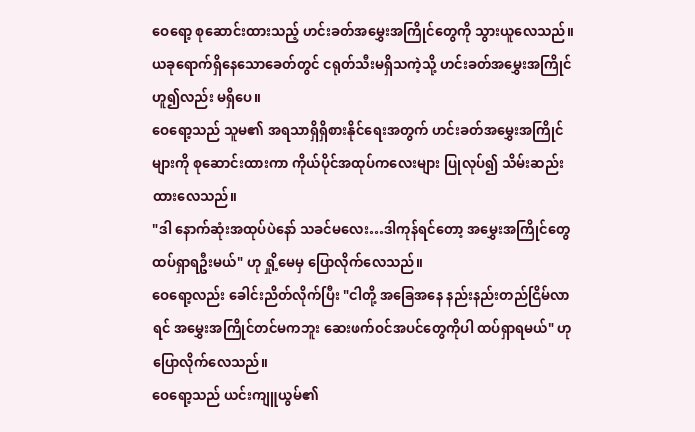ဝေရော့ စုဆောင်းထားသည့် ဟင်းခတ်အမွှေးအကြိုင်တွေကို သွားယူလေသည်။
ယခုရောက်ရှိနေသောခေတ်တွင် ငရုတ်သီးမရှိသကဲ့သို့ ဟင်းခတ်အမွှေးအကြိုင်ဟူ၍လည်း မရှိပေ။
ဝေရော့သည် သူမ၏ အရသာရှိရှိစားနိုင်ရေးအတွက် ဟင်းခတ်အမွှေးအကြိုင်များကို စုဆောင်းထားကာ ကိုယ်ပိုင်အထုပ်ကလေးများ ပြုလုပ်၍ သိမ်းဆည်းထားလေသည်။
"ဒါ နောက်ဆုံးအထုပ်ပဲနော် သခင်မလေး…ဒါကုန်ရင်တော့ အမွှေးအကြိုင်တွေ ထပ်ရှာရဦးမယ်" ဟု ရှို့မေမှ ပြောလိုက်လေသည်။
ဝေရော့လည်း ခေါင်းညိတ်လိုက်ပြီး "ငါတို့ အခြေအနေ နည်းနည်းတည်ငြိမ်လာရင် အမွှေးအကြိုင်တင်မကဘူး ဆေးဖက်ဝင်အပင်တွေကိုပါ ထပ်ရှာရမယ်" ဟု ပြောလိုက်လေသည်။
ဝေရော့သည် ယင်းကျူယွမ်၏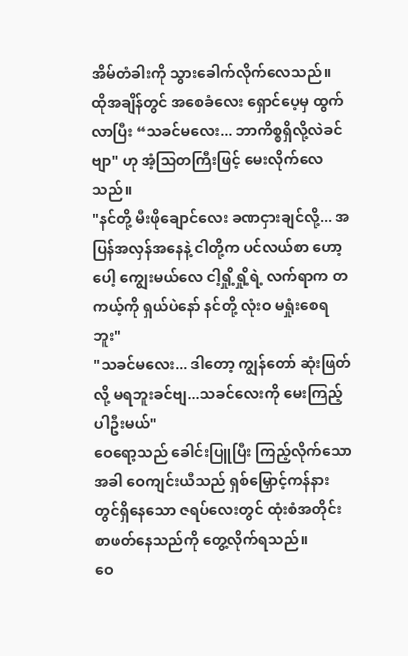အိမ်တံခါးကို သွားခေါက်လိုက်လေသည်။
ထိုအချိန်တွင် အစေခံလေး ရှောင်ပေ့မှ ထွက်လာပြီး “သခင်မလေး... ဘာကိစ္စရှိလို့လဲခင်ဗျာ" ဟု အံ့သြတကြီးဖြင့် မေးလိုက်လေသည်။
"နင်တို့ မီးဖိုချောင်လေး ခဏငှားချင်လို့... အပြန်အလှန်အနေနဲ့ ငါတို့က ပင်လယ်စာ ဟော့ပေါ့ ကျွေးမယ်လေ ငါ့ရှို့ရှို့ရဲ့ လက်ရာက တကယ့်ကို ရှယ်ပဲနော် နင်တို့ လုံးဝ မရှုံးစေရဘူး"
"သခင်မလေး... ဒါတော့ ကျွန်တော် ဆုံးဖြတ်လို့ မရဘူးခင်ဗျ...သခင်လေးကို မေးကြည့်ပါဦးမယ်"
ဝေရော့သည် ခေါင်းပြူပြီး ကြည့်လိုက်သောအခါ ဝေကျင်းယီသည် ရှစ်မြှောင့်ကန်နားတွင်ရှိနေသော ဇရပ်လေးတွင် ထုံးစံအတိုင်း စာဖတ်နေသည်ကို တွေ့လိုက်ရသည်။
ဝေ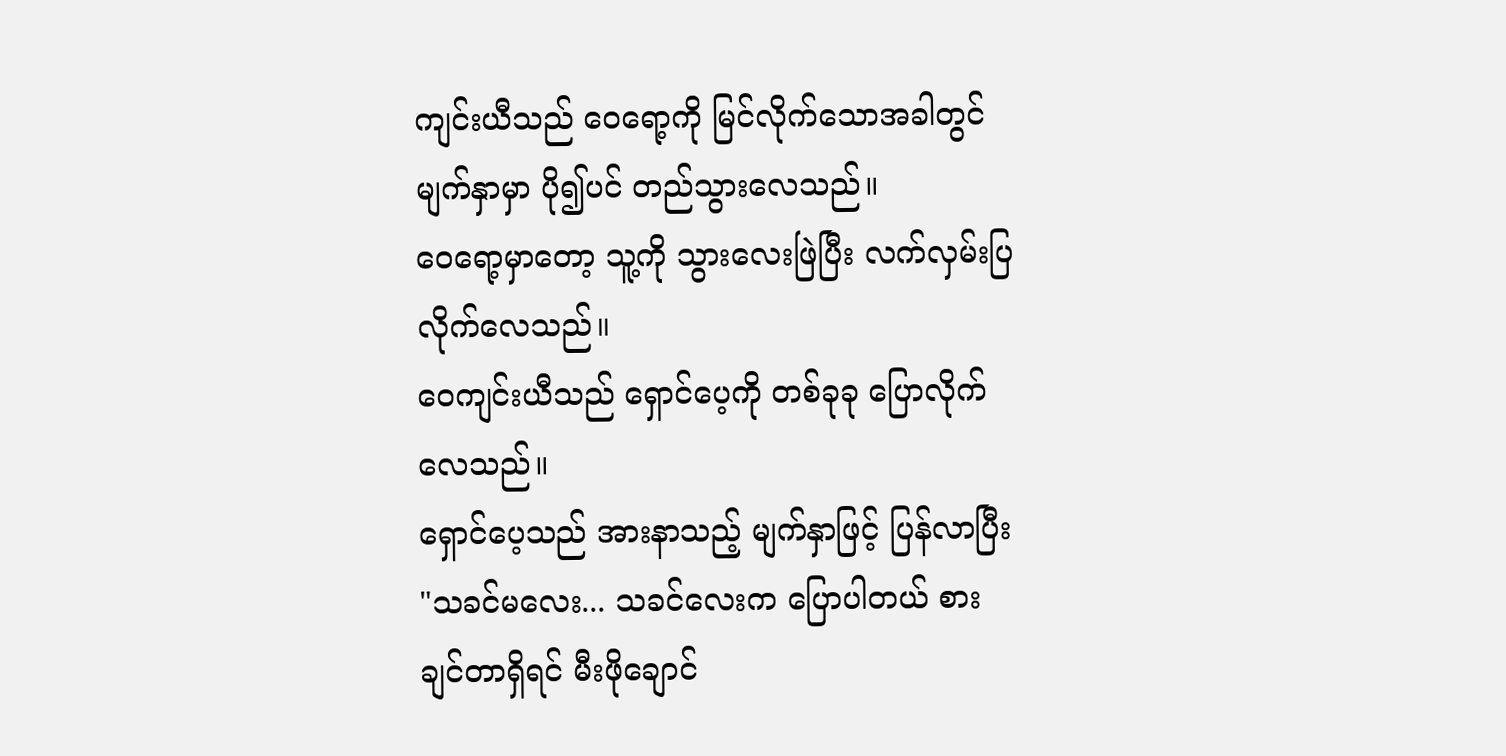ကျင်းယီသည် ဝေရော့ကို မြင်လိုက်သောအခါတွင် မျက်နှာမှာ ပို၍ပင် တည်သွားလေသည်။
ဝေရော့မှာတော့ သူ့ကို သွားလေးဖြဲပြီး လက်လှမ်းပြလိုက်လေသည်။
ဝေကျင်းယီသည် ရှောင်ပေ့ကို တစ်ခုခု ပြောလိုက်လေသည်။
ရှောင်ပေ့သည် အားနာသည့် မျက်နှာဖြင့် ပြန်လာပြီး "သခင်မလေး... သခင်လေးက ပြောပါတယ် စားချင်တာရှိရင် မီးဖိုချောင်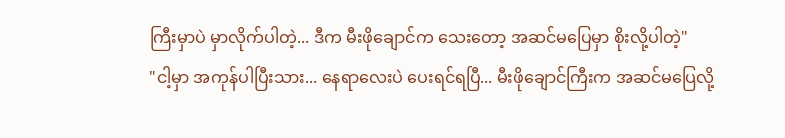ကြီးမှာပဲ မှာလိုက်ပါတဲ့... ဒီက မီးဖိုချောင်က သေးတော့ အဆင်မပြေမှာ စိုးလို့ပါတဲ့"
"ငါ့မှာ အကုန်ပါပြီးသား... နေရာလေးပဲ ပေးရင်ရပြီ... မီးဖိုချောင်ကြီးက အဆင်မပြေလို့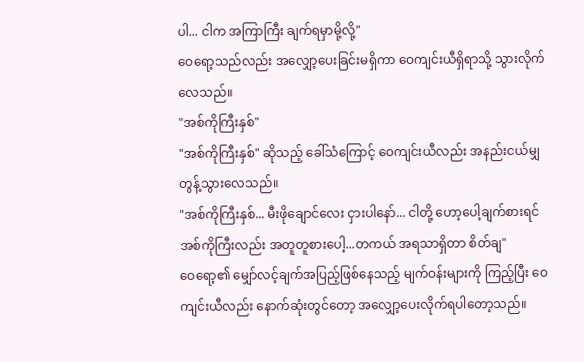ပါ... ငါက အကြာကြီး ချက်ရမှာမို့လို့"
ဝေရော့သည်လည်း အလျှော့ပေးခြင်းမရှိကာ ဝေကျင်းယီရှိရာသို့ သွားလိုက်လေသည်။
"အစ်ကိုကြီးနှစ်"
"အစ်ကိုကြီးနှစ်" ဆိုသည့် ခေါ်သံကြောင့် ဝေကျင်းယီလည်း အနည်းငယ်မျှ တွန့်သွားလေသည်။
"အစ်ကိုကြီးနှစ်... မီးဖိုချောင်လေး ငှားပါနော်... ငါတို့ ဟော့ပေါ့ချက်စားရင် အစ်ကိုကြီးလည်း အတူတူစားပေါ့...တကယ် အရသာရှိတာ စိတ်ချ"
ဝေရော့၏ မျှော်လင့်ချက်အပြည့်ဖြစ်နေသည့် မျက်ဝန်းများကို ကြည့်ပြီး ဝေကျင်းယီလည်း နောက်ဆုံးတွင်တော့ အလျှော့ပေးလိုက်ရပါတော့သည်။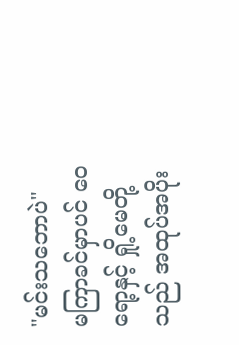"မင်းသဘောပဲ"
မကြာခင်မှာပင် ဝေရော့နှင့် ရှို့မေတို့သည် အထုပ်အပိုး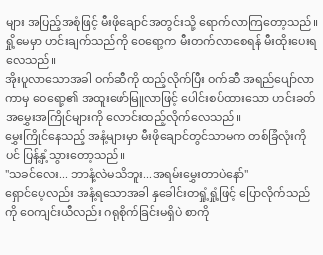များ အပြည့်အစုံဖြင့် မီးဖိုချောင်အတွင်းသို့ ရောက်လာကြတော့သည်။
ရှို့မေမှာ ဟင်းချက်သည်ကို ဝေရော့က မီးတက်လာစေရန် မီးထိုးပေးရလေသည်။
အိုးပူလာသောအခါ ဝက်ဆီကို ထည့်လိုက်ပြီး ဝက်ဆီ အရည်ပျော်လာကာမှ ဝေရော့၏ အထူးဖော်မြူလာဖြင့် ပေါင်းစပ်ထားသော ဟင်းခတ်အမွှေးအကြိုင်များကို လောင်းထည့်လိုက်လေသည်။
မွှေးကြိုင်နေသည့် အနံ့များမှာ မီးဖိုချောင်တွင်သာမက တစ်ခြံလုံးကိုပင် ပြန့်နှံ့သွားတော့သည်။
"သခင်လေး... ဘာနံ့လဲမသိဘူး...အရမ်းမွှေးတာပဲနော်"
ရှောင်ပေ့လည်း အနံ့ရသောအခါ နှခေါင်းတရှုံ့ရှုံ့ဖြင့် ပြောလိုက်သည်ကို ဝေကျင်းယီလည်း ဂရုစိုက်ခြင်းမရှိပဲ စာကို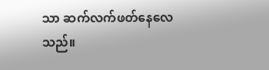သာ ဆက်လက်ဖတ်နေလေသည်။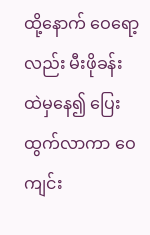ထို့နောက် ဝေရော့လည်း မီးဖိုခန်းထဲမှနေ၍ ပြေးထွက်လာကာ ဝေကျင်း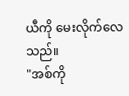ယီကို မေးလိုက်လေသည်။
"အစ်ကို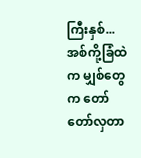ကြီးနှစ်... အစ်ကို့ခြံထဲက မျှစ်တွေက တော်တော်လှတာ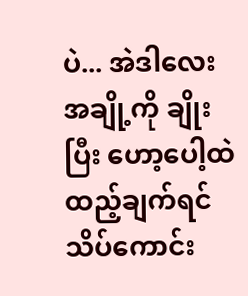ပဲ... အဲဒါလေး အချို့ကို ချိုးပြီး ဟော့ပေါ့ထဲ ထည့်ချက်ရင် သိပ်ကောင်း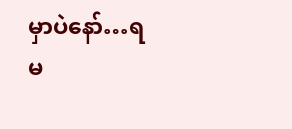မှာပဲနော်…ရမ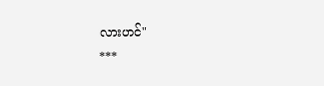လားဟင်"
***